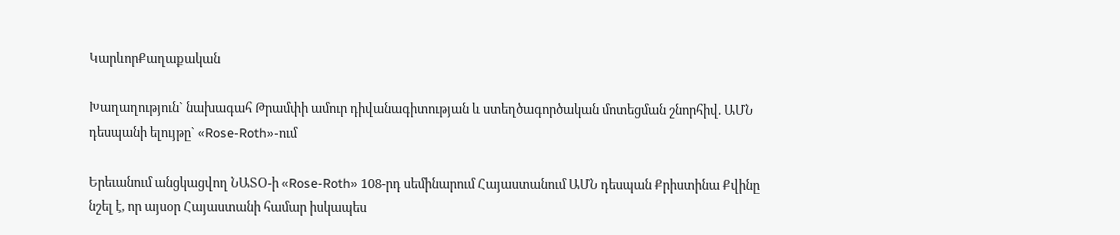ԿարևորՔաղաքական

Խաղաղություն` նախագահ Թրամփի ամուր դիվանագիտության և ստեղծագործական մոտեցման շնորհիվ. ԱՄՆ դեսպանի ելույթը` «Rose-Roth»-ում

Երեւանում անցկացվող ՆԱՏՕ-ի «Rose-Roth» 108-րդ սեմինարում Հայաստանում ԱՄՆ դեսպան Քրիստինա Քվինը նշել է, որ այսօր Հայաստանի համար իսկապես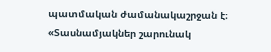պատմական ժամանակաշրջան է։ «Տասնամյակներ շարունակ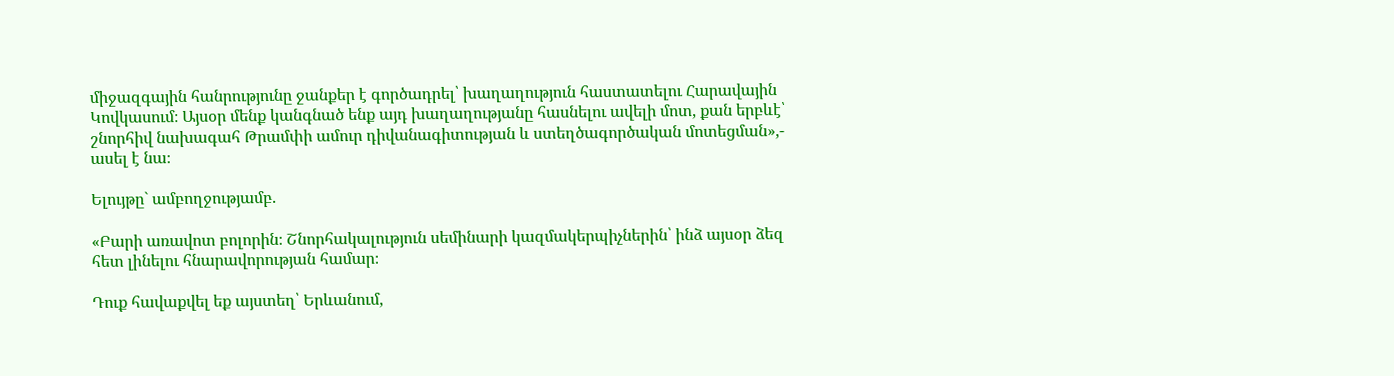միջազգային հանրությունը ջանքեր է գործադրել՝ խաղաղություն հաստատելու Հարավային Կովկասում։ Այսօր մենք կանգնած ենք այդ խաղաղությանը հասնելու ավելի մոտ, քան երբևէ՝ շնորհիվ նախագահ Թրամփի ամուր դիվանագիտության և ստեղծագործական մոտեցման»,- ասել է նա։

Ելույթը` ամբողջությամբ.

«Բարի առավոտ բոլորին։ Շնորհակալություն սեմինարի կազմակերպիչներին՝ ինձ այսօր ձեզ հետ լինելու հնարավորության համար։

Դուք հավաքվել եք այստեղ՝ Երևանում,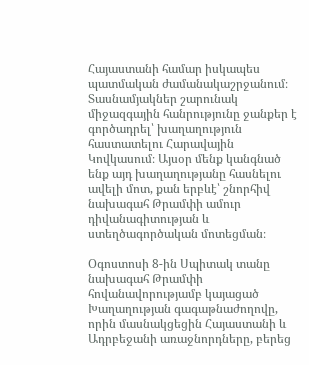Հայաստանի համար իսկապես պատմական ժամանակաշրջանում։ Տասնամյակներ շարունակ միջազգային հանրությունը ջանքեր է գործադրել՝ խաղաղություն հաստատելու Հարավային Կովկասում։ Այսօր մենք կանգնած ենք այդ խաղաղությանը հասնելու ավելի մոտ, քան երբևէ՝ շնորհիվ նախագահ Թրամփի ամուր դիվանագիտության և ստեղծագործական մոտեցման։

Օգոստոսի 8-ին Սպիտակ տանը նախագահ Թրամփի հովանավորությամբ կայացած Խաղաղության գագաթնաժողովը, որին մասնակցեցին Հայաստանի և Ադրբեջանի առաջնորդները, բերեց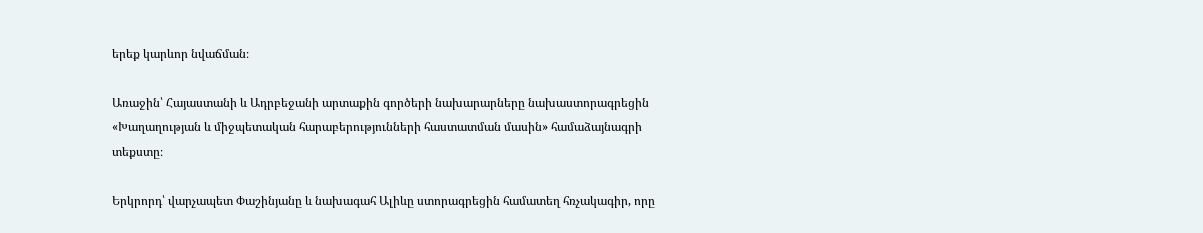երեք կարևոր նվաճման։

Առաջին՝ Հայաստանի և Ադրբեջանի արտաքին գործերի նախարարները նախաստորագրեցին «Խաղաղության և միջպետական հարաբերությունների հաստատման մասին» համաձայնագրի տեքստը։

Երկրորդ՝ վարչապետ Փաշինյանը և նախագահ Ալիևը ստորագրեցին համատեղ հռչակագիր, որը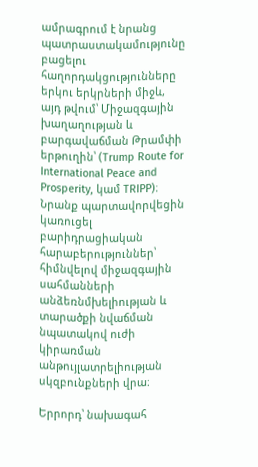ամրագրում է նրանց պատրաստակամությունը բացելու հաղորդակցությունները երկու երկրների միջև, այդ թվում՝ Միջազգային խաղաղության և բարգավաճման Թրամփի երթուղին՝ (Trump Route for International Peace and Prosperity, կամ TRIPP)։ Նրանք պարտավորվեցին կառուցել բարիդրացիական հարաբերություններ՝ հիմնվելով միջազգային սահմանների անձեռնմխելիության և տարածքի նվաճման նպատակով ուժի կիրառման անթույլատրելիության սկզբունքների վրա։

Երրորդ՝ նախագահ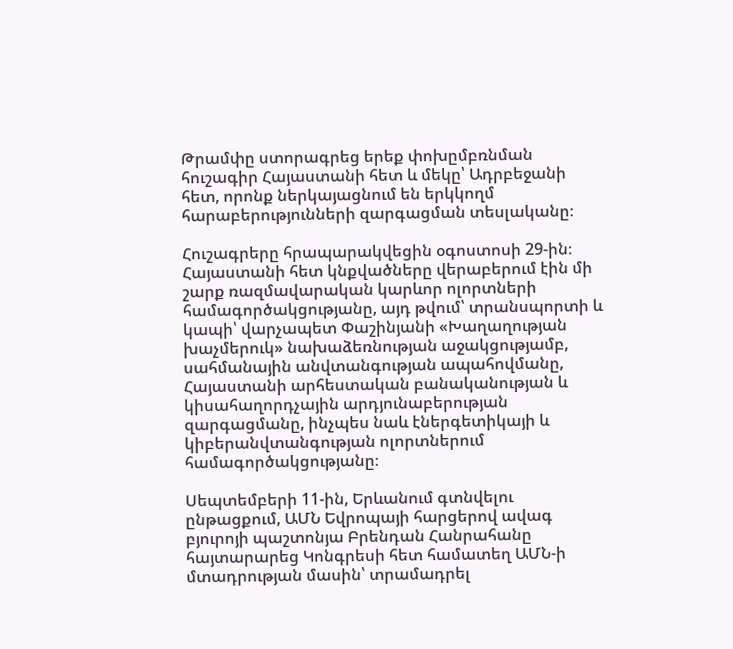Թրամփը ստորագրեց երեք փոխըմբռնման հուշագիր Հայաստանի հետ և մեկը՝ Ադրբեջանի հետ, որոնք ներկայացնում են երկկողմ հարաբերությունների զարգացման տեսլականը։

Հուշագրերը հրապարակվեցին օգոստոսի 29-ին։ Հայաստանի հետ կնքվածները վերաբերում էին մի շարք ռազմավարական կարևոր ոլորտների համագործակցությանը, այդ թվում՝ տրանսպորտի և կապի՝ վարչապետ Փաշինյանի «Խաղաղության խաչմերուկ» նախաձեռնության աջակցությամբ, սահմանային անվտանգության ապահովմանը, Հայաստանի արհեստական բանականության և կիսահաղորդչային արդյունաբերության զարգացմանը, ինչպես նաև էներգետիկայի և կիբերանվտանգության ոլորտներում համագործակցությանը։

Սեպտեմբերի 11-ին, Երևանում գտնվելու ընթացքում, ԱՄՆ Եվրոպայի հարցերով ավագ բյուրոյի պաշտոնյա Բրենդան Հանրահանը հայտարարեց Կոնգրեսի հետ համատեղ ԱՄՆ-ի մտադրության մասին՝ տրամադրել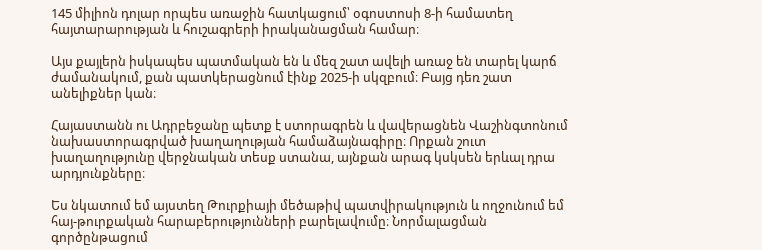145 միլիոն դոլար որպես առաջին հատկացում՝ օգոստոսի 8-ի համատեղ հայտարարության և հուշագրերի իրականացման համար։

Այս քայլերն իսկապես պատմական են և մեզ շատ ավելի առաջ են տարել կարճ ժամանակում, քան պատկերացնում էինք 2025-ի սկզբում։ Բայց դեռ շատ անելիքներ կան։

Հայաստանն ու Ադրբեջանը պետք է ստորագրեն և վավերացնեն Վաշինգտոնում նախաստորագրված խաղաղության համաձայնագիրը։ Որքան շուտ խաղաղությունը վերջնական տեսք ստանա, այնքան արագ կսկսեն երևալ դրա արդյունքները։

Ես նկատում եմ այստեղ Թուրքիայի մեծաթիվ պատվիրակություն և ողջունում եմ հայ-թուրքական հարաբերությունների բարելավումը։ Նորմալացման գործընթացում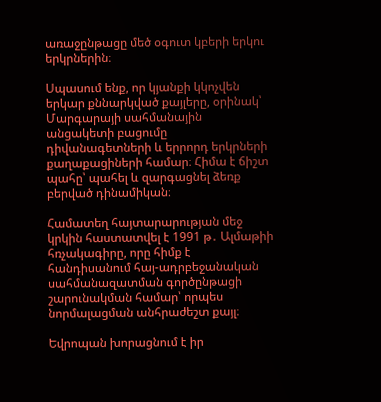առաջընթացը մեծ օգուտ կբերի երկու երկրներին։

Սպասում ենք, որ կյանքի կկոչվեն երկար քննարկված քայլերը, օրինակ՝ Մարգարայի սահմանային անցակետի բացումը դիվանագետների և երրորդ երկրների քաղաքացիների համար։ Հիմա է ճիշտ պահը՝ պահել և զարգացնել ձեռք բերված դինամիկան։

Համատեղ հայտարարության մեջ կրկին հաստատվել է 1991 թ․ Ալմաթիի հռչակագիրը, որը հիմք է հանդիսանում հայ-ադրբեջանական սահմանազատման գործընթացի շարունակման համար՝ որպես նորմալացման անհրաժեշտ քայլ։

Եվրոպան խորացնում է իր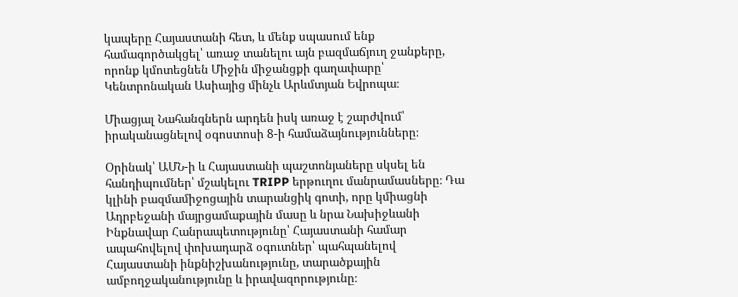կապերը Հայաստանի հետ, և մենք սպասում ենք համագործակցել՝ առաջ տանելու այն բազմաճյուղ ջանքերը, որոնք կմոտեցնեն Միջին միջանցքի գաղափարը՝ Կենտրոնական Ասիայից մինչև Արևմտյան Եվրոպա։

Միացյալ Նահանգներն արդեն իսկ առաջ է շարժվում՝ իրականացնելով օգոստոսի 8-ի համաձայնությունները։

Օրինակ՝ ԱՄՆ-ի և Հայաստանի պաշտոնյաները սկսել են հանդիպումներ՝ մշակելու TRIPP երթուղու մանրամասները։ Դա կլինի բազմամիջոցային տարանցիկ գոտի, որը կմիացնի Ադրբեջանի մայրցամաքային մասը և նրա Նախիջևանի Ինքնավար Հանրապետությունը՝ Հայաստանի համար ապահովելով փոխադարձ օգուտներ՝ պահպանելով Հայաստանի ինքնիշխանությունը, տարածքային ամբողջականությունը և իրավազորությունը։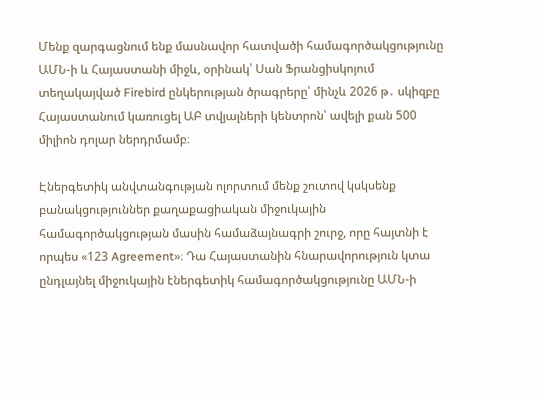Մենք զարգացնում ենք մասնավոր հատվածի համագործակցությունը ԱՄՆ-ի և Հայաստանի միջև, օրինակ՝ Սան Ֆրանցիսկոյում տեղակայված Firebird ընկերության ծրագրերը՝ մինչև 2026 թ․ սկիզբը Հայաստանում կառուցել ԱԲ տվյալների կենտրոն՝ ավելի քան 500 միլիոն դոլար ներդրմամբ։

Էներգետիկ անվտանգության ոլորտում մենք շուտով կսկսենք բանակցություններ քաղաքացիական միջուկային համագործակցության մասին համաձայնագրի շուրջ, որը հայտնի է որպես «123 Agreement»։ Դա Հայաստանին հնարավորություն կտա ընդլայնել միջուկային էներգետիկ համագործակցությունը ԱՄՆ-ի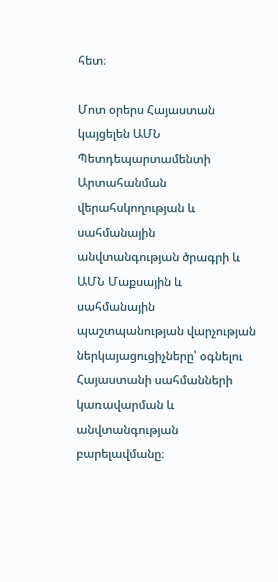հետ։

Մոտ օրերս Հայաստան կայցելեն ԱՄՆ Պետդեպարտամենտի Արտահանման վերահսկողության և սահմանային անվտանգության ծրագրի և ԱՄՆ Մաքսային և սահմանային պաշտպանության վարչության ներկայացուցիչները՝ օգնելու Հայաստանի սահմանների կառավարման և անվտանգության բարելավմանը։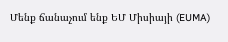Մենք ճանաչում ենք ԵՄ Միսիայի (EUMA)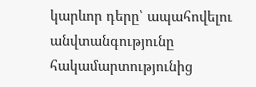կարևոր դերը՝ ապահովելու անվտանգությունը հակամարտությունից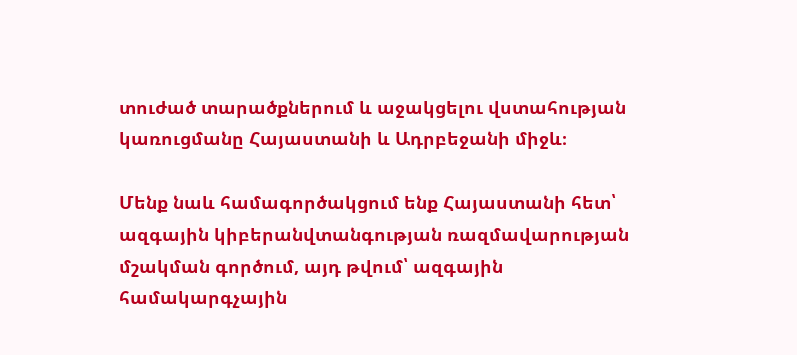տուժած տարածքներում և աջակցելու վստահության կառուցմանը Հայաստանի և Ադրբեջանի միջև։

Մենք նաև համագործակցում ենք Հայաստանի հետ՝ ազգային կիբերանվտանգության ռազմավարության մշակման գործում, այդ թվում՝ ազգային համակարգչային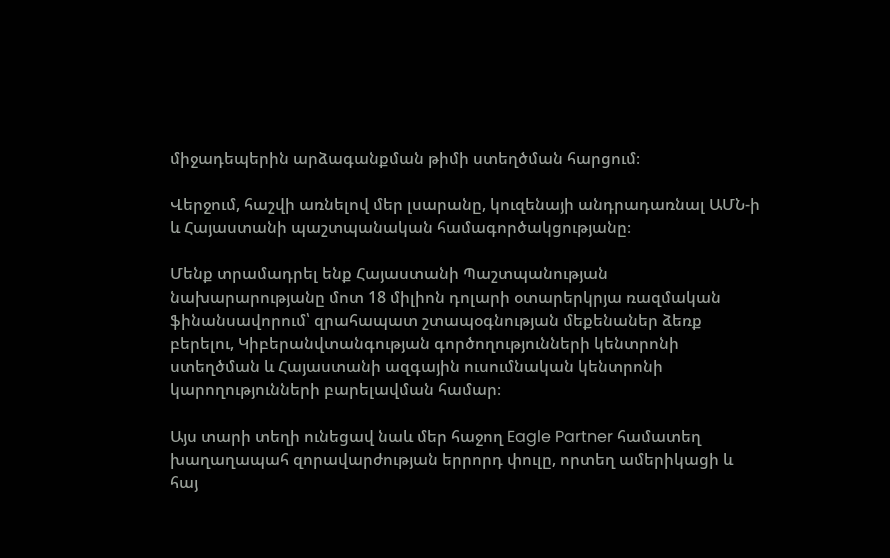միջադեպերին արձագանքման թիմի ստեղծման հարցում։

Վերջում, հաշվի առնելով մեր լսարանը, կուզենայի անդրադառնալ ԱՄՆ-ի և Հայաստանի պաշտպանական համագործակցությանը։

Մենք տրամադրել ենք Հայաստանի Պաշտպանության նախարարությանը մոտ 18 միլիոն դոլարի օտարերկրյա ռազմական ֆինանսավորում՝ զրահապատ շտապօգնության մեքենաներ ձեռք բերելու, Կիբերանվտանգության գործողությունների կենտրոնի ստեղծման և Հայաստանի ազգային ուսումնական կենտրոնի կարողությունների բարելավման համար։

Այս տարի տեղի ունեցավ նաև մեր հաջող Eagle Partner համատեղ խաղաղապահ զորավարժության երրորդ փուլը, որտեղ ամերիկացի և հայ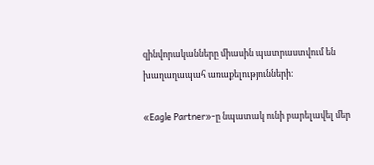զինվորականները միասին պատրաստվում են խաղաղապահ առաքելությունների։

«Eagle Partner»-ը նպատակ ունի բարելավել մեր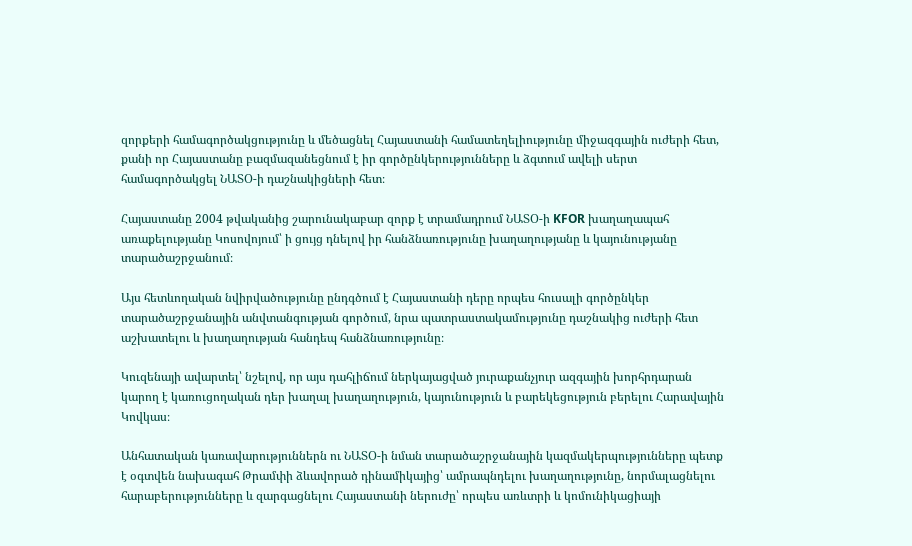զորքերի համագործակցությունը և մեծացնել Հայաստանի համատեղելիությունը միջազգային ուժերի հետ, քանի որ Հայաստանը բազմազանեցնում է իր գործընկերությունները և ձգտում ավելի սերտ համագործակցել ՆԱՏՕ-ի դաշնակիցների հետ։

Հայաստանը 2004 թվականից շարունակաբար զորք է տրամադրում ՆԱՏՕ-ի KFOR խաղաղապահ առաքելությանը Կոսովոյում՝ ի ցույց դնելով իր հանձնառությունը խաղաղությանը և կայունությանը տարածաշրջանում։

Այս հետևողական նվիրվածությունը ընդգծում է Հայաստանի դերը որպես հուսալի գործընկեր տարածաշրջանային անվտանգության գործում, նրա պատրաստակամությունը դաշնակից ուժերի հետ աշխատելու և խաղաղության հանդեպ հանձնառությունը։

Կուզենայի ավարտել՝ նշելով, որ այս դահլիճում ներկայացված յուրաքանչյուր ազգային խորհրդարան կարող է կառուցողական դեր խաղալ խաղաղություն, կայունություն և բարեկեցություն բերելու Հարավային Կովկաս։

Անհատական կառավարություններն ու ՆԱՏՕ-ի նման տարածաշրջանային կազմակերպությունները պետք է օգտվեն նախագահ Թրամփի ձևավորած դինամիկայից՝ ամրապնդելու խաղաղությունը, նորմալացնելու հարաբերությունները և զարգացնելու Հայաստանի ներուժը՝ որպես առևտրի և կոմունիկացիայի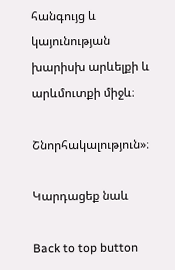հանգույց և կայունության խարիսխ արևելքի և արևմուտքի միջև։

Շնորհակալություն»։

Կարդացեք նաև

Back to top button